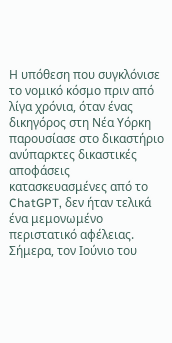Η υπόθεση που συγκλόνισε το νομικό κόσμο πριν από λίγα χρόνια, όταν ένας δικηγόρος στη Νέα Υόρκη παρουσίασε στο δικαστήριο ανύπαρκτες δικαστικές αποφάσεις κατασκευασμένες από το ChatGPT, δεν ήταν τελικά ένα μεμονωμένο περιστατικό αφέλειας. Σήμερα, τον Ιούνιο του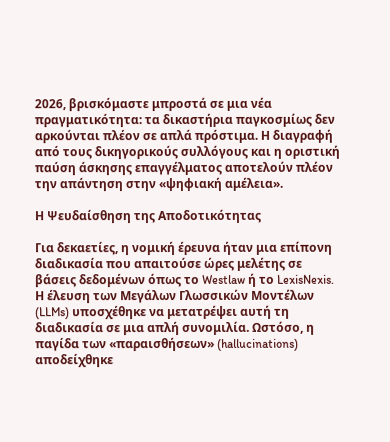2026, βρισκόμαστε μπροστά σε μια νέα πραγματικότητα: τα δικαστήρια παγκοσμίως δεν αρκούνται πλέον σε απλά πρόστιμα. Η διαγραφή από τους δικηγορικούς συλλόγους και η οριστική παύση άσκησης επαγγέλματος αποτελούν πλέον την απάντηση στην «ψηφιακή αμέλεια».

Η Ψευδαίσθηση της Αποδοτικότητας

Για δεκαετίες, η νομική έρευνα ήταν μια επίπονη διαδικασία που απαιτούσε ώρες μελέτης σε βάσεις δεδομένων όπως το Westlaw ή το LexisNexis. Η έλευση των Μεγάλων Γλωσσικών Μοντέλων (LLMs) υποσχέθηκε να μετατρέψει αυτή τη διαδικασία σε μια απλή συνομιλία. Ωστόσο, η παγίδα των «παραισθήσεων» (hallucinations) αποδείχθηκε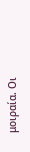μοιραία. Οι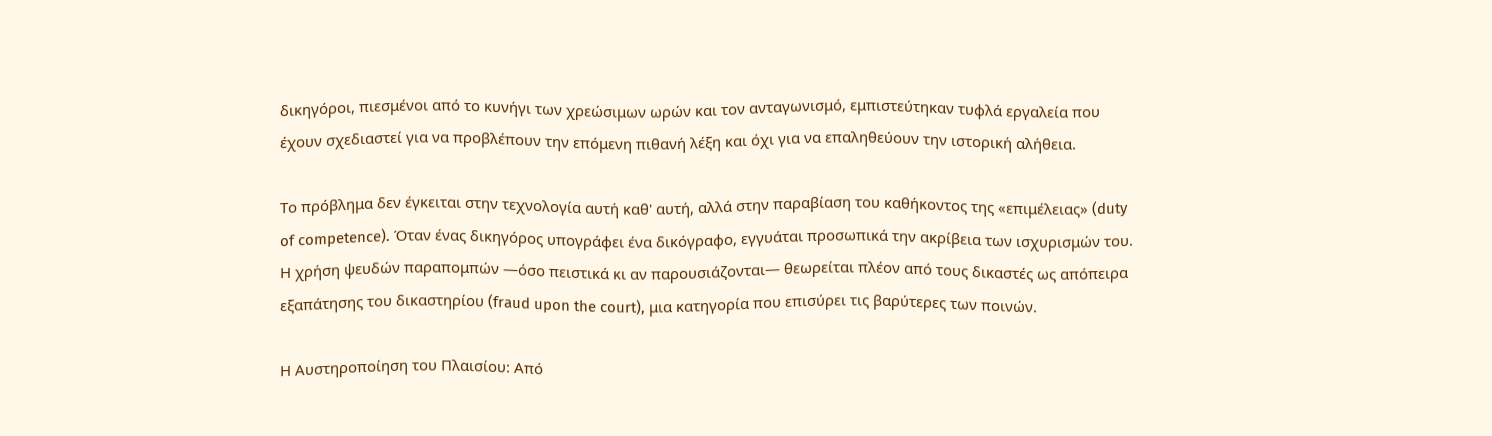δικηγόροι, πιεσμένοι από το κυνήγι των χρεώσιμων ωρών και τον ανταγωνισμό, εμπιστεύτηκαν τυφλά εργαλεία που έχουν σχεδιαστεί για να προβλέπουν την επόμενη πιθανή λέξη και όχι για να επαληθεύουν την ιστορική αλήθεια.

Το πρόβλημα δεν έγκειται στην τεχνολογία αυτή καθ' αυτή, αλλά στην παραβίαση του καθήκοντος της «επιμέλειας» (duty of competence). Όταν ένας δικηγόρος υπογράφει ένα δικόγραφο, εγγυάται προσωπικά την ακρίβεια των ισχυρισμών του. Η χρήση ψευδών παραπομπών —όσο πειστικά κι αν παρουσιάζονται— θεωρείται πλέον από τους δικαστές ως απόπειρα εξαπάτησης του δικαστηρίου (fraud upon the court), μια κατηγορία που επισύρει τις βαρύτερες των ποινών.

Η Αυστηροποίηση του Πλαισίου: Από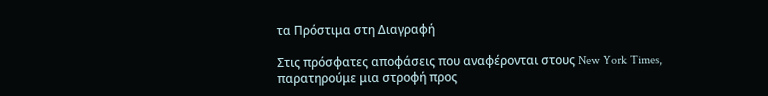τα Πρόστιμα στη Διαγραφή

Στις πρόσφατες αποφάσεις που αναφέρονται στους New York Times, παρατηρούμε μια στροφή προς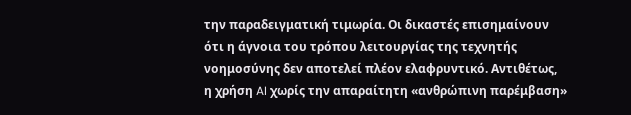την παραδειγματική τιμωρία. Οι δικαστές επισημαίνουν ότι η άγνοια του τρόπου λειτουργίας της τεχνητής νοημοσύνης δεν αποτελεί πλέον ελαφρυντικό. Αντιθέτως, η χρήση AI χωρίς την απαραίτητη «ανθρώπινη παρέμβαση»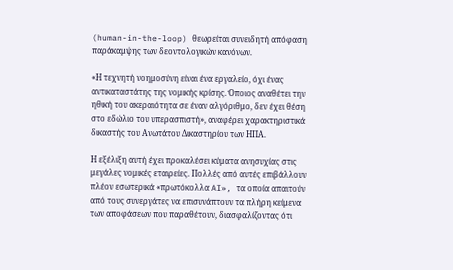(human-in-the-loop) θεωρείται συνειδητή απόφαση παράκαμψης των δεοντολογικών κανόνων.

«Η τεχνητή νοημοσύνη είναι ένα εργαλείο, όχι ένας αντικαταστάτης της νομικής κρίσης. Όποιος αναθέτει την ηθική του ακεραιότητα σε έναν αλγόριθμο, δεν έχει θέση στο εδώλιο του υπερασπιστή», αναφέρει χαρακτηριστικά δικαστής του Ανωτάτου Δικαστηρίου των ΗΠΑ.

Η εξέλιξη αυτή έχει προκαλέσει κύματα ανησυχίας στις μεγάλες νομικές εταιρείες. Πολλές από αυτές επιβάλλουν πλέον εσωτερικά «πρωτόκολλα AI», τα οποία απαιτούν από τους συνεργάτες να επισυνάπτουν τα πλήρη κείμενα των αποφάσεων που παραθέτουν, διασφαλίζοντας ότι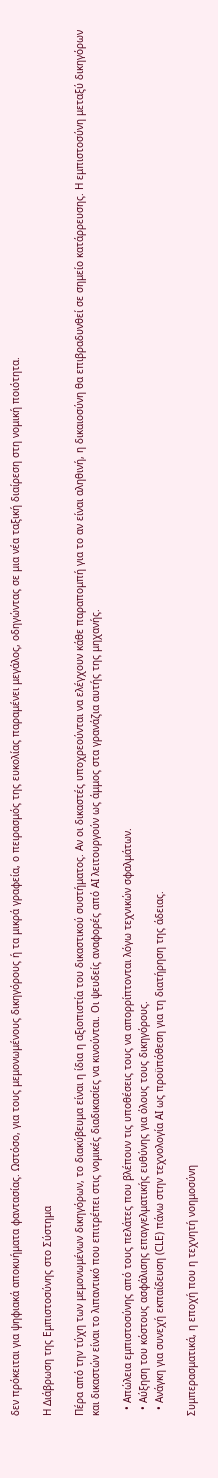δεν πρόκειται για ψηφιακά αποκυήματα φαντασίας. Ωστόσο, για τους μεμονωμένους δικηγόρους ή τα μικρά γραφεία, ο πειρασμός της ευκολίας παραμένει μεγάλος, οδηγώντας σε μια νέα ταξική διαίρεση στη νομική ποιότητα.

Η Διάβρωση της Εμπιστοσύνης στο Σύστημα

Πέρα από την τύχη των μεμονωμένων δικηγόρων, το διακύβευμα είναι η ίδια η αξιοπιστία του δικαστικού συστήματος. Αν οι δικαστές υποχρεούνται να ελέγχουν κάθε παραπομπή για το αν είναι αληθινή, η δικαιοσύνη θα επιβραδυνθεί σε σημείο κατάρρευσης. Η εμπιστοσύνη μεταξύ δικηγόρων και δικαστών είναι το λιπαντικό που επιτρέπει στις νομικές διαδικασίες να κινούνται. Οι ψευδείς αναφορές από AI λειτουργούν ως άμμος στα γρανάζια αυτής της μηχανής.

  • Απώλεια εμπιστοσύνης από τους πελάτες που βλέπουν τις υποθέσεις τους να απορρίπτονται λόγω τεχνικών σφαλμάτων.
  • Αύξηση του κόστους ασφάλισης επαγγελματικής ευθύνης για όλους τους δικηγόρους.
  • Ανάγκη για συνεχή εκπαίδευση (CLE) πάνω στην τεχνολογία AI ως προϋπόθεση για τη διατήρηση της άδειας.

Συμπερασματικά, η εποχή που η τεχνητή νοημοσύνη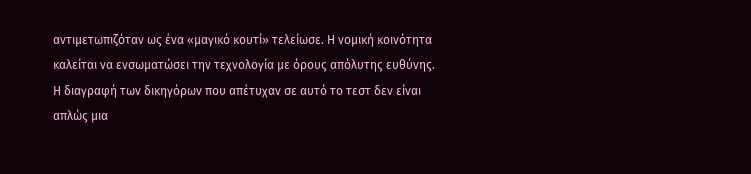αντιμετωπιζόταν ως ένα «μαγικό κουτί» τελείωσε. Η νομική κοινότητα καλείται να ενσωματώσει την τεχνολογία με όρους απόλυτης ευθύνης. Η διαγραφή των δικηγόρων που απέτυχαν σε αυτό το τεστ δεν είναι απλώς μια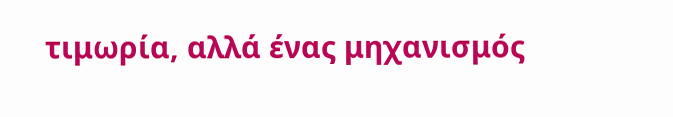τιμωρία, αλλά ένας μηχανισμός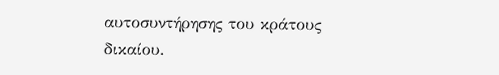αυτοσυντήρησης του κράτους δικαίου.